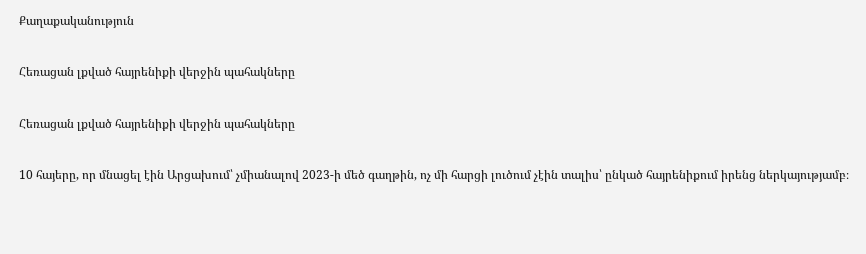Քաղաքականություն

Հեռացան լքված հայրենիքի վերջին պահակները

Հեռացան լքված հայրենիքի վերջին պահակները

10 հայերը, որ մնացել էին Արցախում՝ չմիանալով 2023-ի մեծ գաղթին, ոչ մի հարցի լուծում չէին տալիս՝ ընկած հայրենիքում իրենց ներկայությամբ։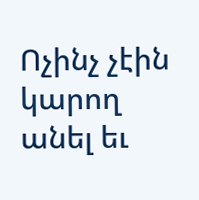Ոչինչ չէին կարող անել եւ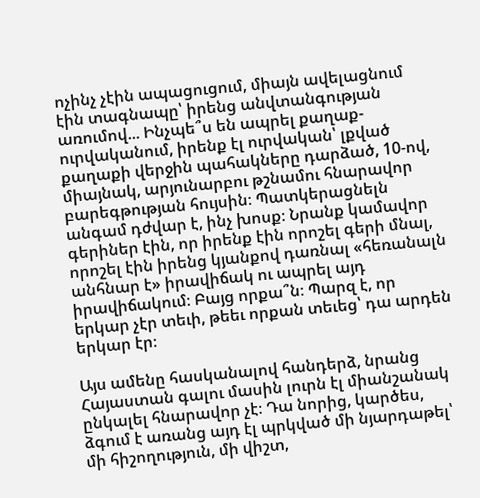ոչինչ չէին ապացուցում, միայն ավելացնում էին տագնապը՝ իրենց անվտանգության առումով... Ինչպե՞ս են ապրել քաղաք-ուրվականում, իրենք էլ ուրվական՝ լքված քաղաքի վերջին պահակները դարձած, 10-ով, միայնակ, արյունարբու թշնամու հնարավոր բարեգթության հույսին։ Պատկերացնելն անգամ դժվար է, ինչ խոսք։ Նրանք կամավոր գերիներ էին, որ իրենք էին որոշել գերի մնալ, որոշել էին իրենց կյանքով դառնալ «հեռանալն անհնար է» իրավիճակ ու ապրել այդ իրավիճակում։ Բայց որքա՞ն։ Պարզ է, որ երկար չէր տեւի, թեեւ որքան տեւեց՝ դա արդեն երկար էր։

Այս ամենը հասկանալով հանդերձ, նրանց Հայաստան գալու մասին լուրն էլ միանշանակ ընկալել հնարավոր չէ։ Դա նորից, կարծես, ձգում է առանց այդ էլ պրկված մի նյարդաթել՝ մի հիշողություն, մի վիշտ,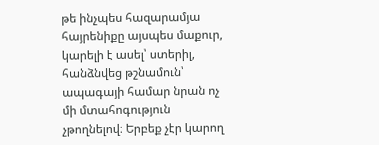թե ինչպես հազարամյա հայրենիքը այսպես մաքուր, կարելի է ասել՝ ստերիլ, հանձնվեց թշնամուն՝ ապագայի համար նրան ոչ մի մտահոգություն չթողնելով։ Երբեք չէր կարող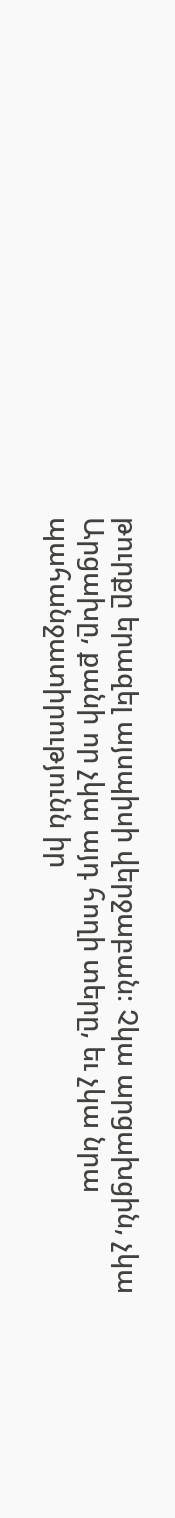թուրքը երազել այսպիսի վերջաբան։ Չկա արցախցին, չկա Արցախը, քանի որ չկա այդ հողի տերը, եւ չկա նրա պահանջատիրությունն իր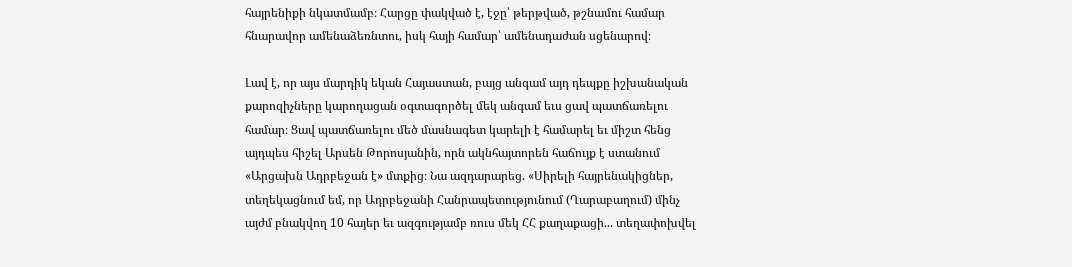հայրենիքի նկատմամբ։ Հարցը փակված է, էջը՝ թերթված, թշնամու համար հնարավոր ամենաձեռնտու, իսկ հայի համար՝ ամենադաժան սցենարով։

Լավ է, որ այս մարդիկ եկան Հայաստան, բայց անգամ այդ դեպքը իշխանական քարոզիչները կարողացան օգտագործել մեկ անգամ եւս ցավ պատճառելու համար։ Ցավ պատճառելու մեծ մասնագետ կարելի է համարել եւ միշտ հենց այդպես հիշել Արսեն Թորոսյանին, որն ակնհայտորեն հաճույք է ստանում «Արցախն Ադրբեջան է» մտքից։ Նա ազդարարեց. «Սիրելի հայրենակիցներ, տեղեկացնում եմ, որ Ադրբեջանի Հանրապետությունում (Ղարաբաղում) մինչ այժմ բնակվող 10 հայեր եւ ազգությամբ ռուս մեկ ՀՀ քաղաքացի... տեղափոխվել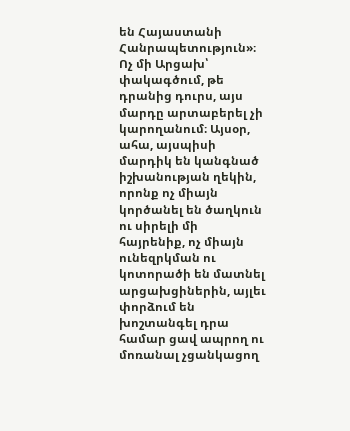են Հայաստանի Հանրապետություն»։ Ոչ մի Արցախ՝ փակագծում, թե դրանից դուրս, այս մարդը արտաբերել չի կարողանում։ Այսօր, ահա, այսպիսի մարդիկ են կանգնած իշխանության ղեկին, որոնք ոչ միայն կործանել են ծաղկուն ու սիրելի մի հայրենիք, ոչ միայն ունեզրկման ու կոտորածի են մատնել արցախցիներին, այլեւ փորձում են խոշտանգել դրա համար ցավ ապրող ու մոռանալ չցանկացող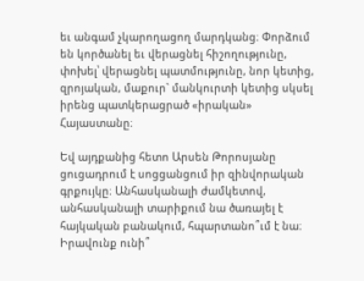եւ անգամ չկարողացող մարդկանց։ Փորձում են կործանել եւ վերացնել հիշողությունը, փոխել՝ վերացնել պատմությունը, նոր կետից, զրոյական, մաքուր` մանկուրտի կետից սկսել իրենց պատկերացրած «իրական» Հայաստանը։

Եվ այդքանից հետո Արսեն Թորոսյանը ցուցադրում է սոցցանցում իր զինվորական գրքույկը։ Անհասկանալի ժամկետով, անհասկանալի տարիքում նա ծառայել է հայկական բանակում, հպարտանո՞ւմ է նա։ Իրավունք ունի՞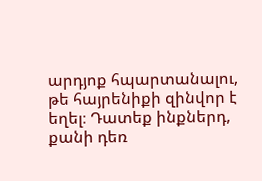արդյոք հպարտանալու, թե հայրենիքի զինվոր է եղել։ Դատեք ինքներդ, քանի դեռ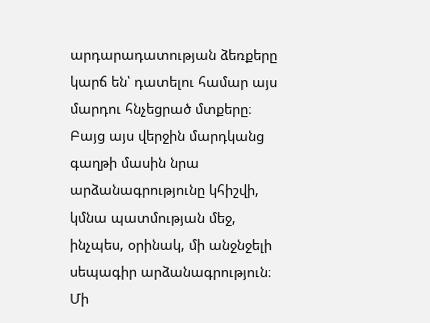արդարադատության ձեռքերը կարճ են՝ դատելու համար այս մարդու հնչեցրած մտքերը։ Բայց այս վերջին մարդկանց գաղթի մասին նրա արձանագրությունը կհիշվի, կմնա պատմության մեջ, ինչպես, օրինակ, մի անջնջելի սեպագիր արձանագրություն։ Մի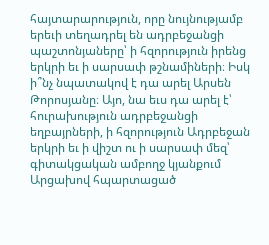հայտարարություն, որը նույնությամբ երեւի տեղադրել են ադրբեջանցի պաշտոնյաները՝ ի հզորություն իրենց երկրի եւ ի սարսափ թշնամիների։ Իսկ ի՞նչ նպատակով է դա արել Արսեն Թորոսյանը։ Այո, նա եւս դա արել է՝ հուրախություն ադրբեջանցի եղբայրների, ի հզորություն Ադրբեջան երկրի եւ ի վիշտ ու ի սարսափ մեզ՝ գիտակցական ամբողջ կյանքում Արցախով հպարտացած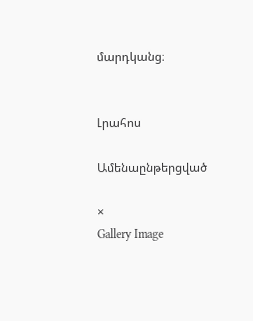մարդկանց։


Լրահոս

Ամենաընթերցված

×
Gallery Image